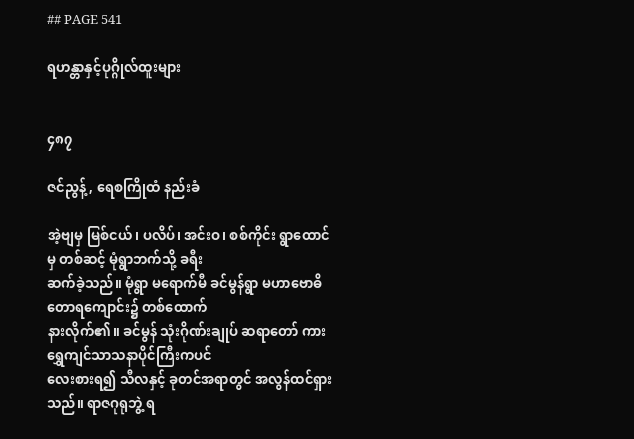## PAGE 541

ရဟန္တာနှင့်ပုဂ္ဂိုလ်ထူးများ


၄၈၇

ဇင်ညွန့်, ရေစကြိုထံ နည်းခံ

အဲ့ဗျမှ မြစ်ငယ်၊ ပလိပ်၊ အင်းဝ၊ စစ်ကိုင်း ရွာထောင်မှ တစ်ဆင့် မုံရွာဘက်သို့ ခရီး
ဆက်ခဲ့သည်။ မုံရွာ မရောက်မီ ခင်မွန်ရွာ မဟာဗောဓိ တောရကျောင်း၌ တစ်ထောက်
နားလိုက်၏။ ခင်မွန် သုံးဂိုဏ်းချုပ် ဆရာတော် ကား ရွှေကျင်သာသနာပိုင်ကြီးကပင်
လေးစားရ၍ သီလနှင့် ခုတင်အရာတွင် အလွန်ထင်ရှားသည်။ ရာဇဂုရုဘွဲ့ ရ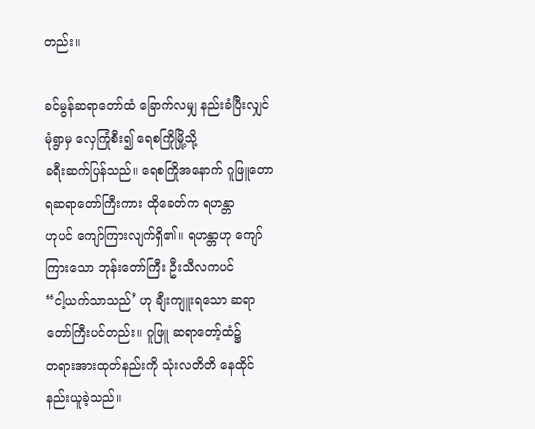တည်း။

ခင်မွန်ဆရာတော်ထံ ခြောက်လမျှ နည်းခံပြီးလျှင် မုံရွာမှ လှေကြုံစီး၍ ရေစကြိုမြို့သို့
ခရီးဆက်ပြန်သည်။ ရေစကြိုအနောက် ဂူဖြူတောရဆရာတော်ကြီးကား ထိုခေတ်က ရဟန္တာ
ဟုပင် ကျော်ကြားလျက်ရှိ၏။ ရဟန္တာဟု ကျော်ကြားသော ဘုန်းတော်ကြီး ဦးသီလကပင်
“ငါ့ယက်သာသည်’ ဟု ချီးကျူးရသော ဆရာတော်ကြီးပင်တည်း။ ဂူဖြူ ဆရာတော့်ထံ၌
တရားအားထုတ်နည်းကို သုံးလတိတိ နေထိုင်နည်းယူခဲ့သည်။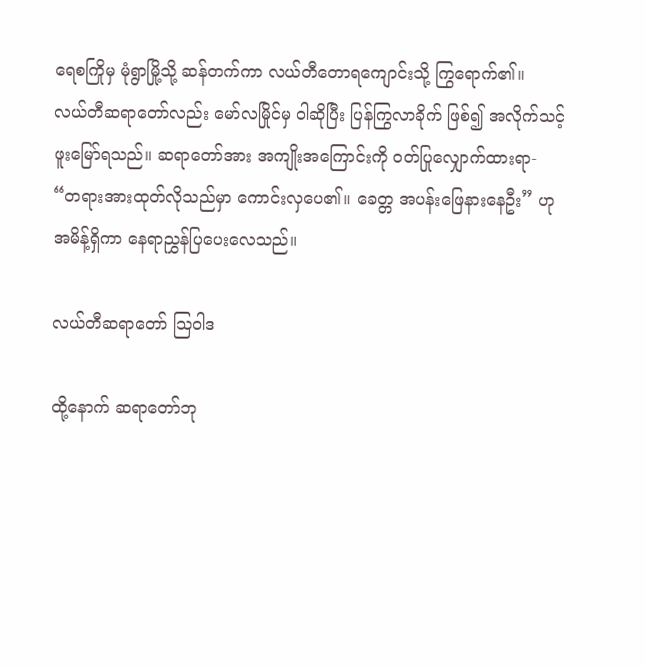ရေစကြိုမှ မုံရွာမြို့သို့ ဆန်တက်ကာ လယ်တီတောရကျောင်းသို့ ကြွရောက်၏။
လယ်တီဆရာတော်လည်း မော်လမြိုင်မှ ဝါဆိုပြီး ပြန်ကြွလာခိုက် ဖြစ်၍ အလိုက်သင့်
ဖူးမြော်ရသည်။ ဆရာတော်အား အကျိုးအကြောင်းကို ဝတ်ပြုလျှောက်ထားရာ-
“တရားအားထုတ်လိုသည်မှာ ကောင်းလှပေ၏။ ခေတ္တ အပန်းဖြေနားနေဦး” ဟု
အမိန့်ရှိကာ နေရာညွှန်ပြပေးလေသည်။

လယ်တီဆရာတော် သြဝါဒ

ထို့နောက် ဆရာတော်ဘု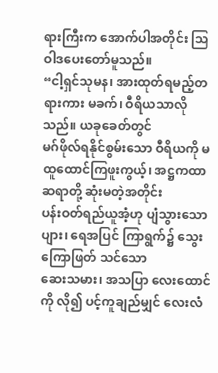ရားကြီးက အောက်ပါအတိုင်း သြဝါဒပေးတော်မူသည်။
“ငါ့ရှင်သုမန၊ အားထုတ်ရမည့်တရားကား မခက်၊ ဝီရိယသာလိုသည်။ ယခုခေတ်တွင်
မဂ်ဖိုလ်ရနိုင်စွမ်းသော ဝီရိယကို မထူထောင်ကြဖူးကွယ့်၊ အဋ္ဌကထာဆရာတို့ ဆုံးမတဲ့အတိုင်း
ပန်းဝတ်ရည်ယူအံ့ဟု ပျံသွားသော ပျား၊ ရေအပြင် ကြာရွက်၌ သွေးကြောဖြတ် သင်သော
ဆေးသမား၊ အသပြာ လေးထောင်ကို လို၍ ပင့်ကူချည်မျှင် လေးလံ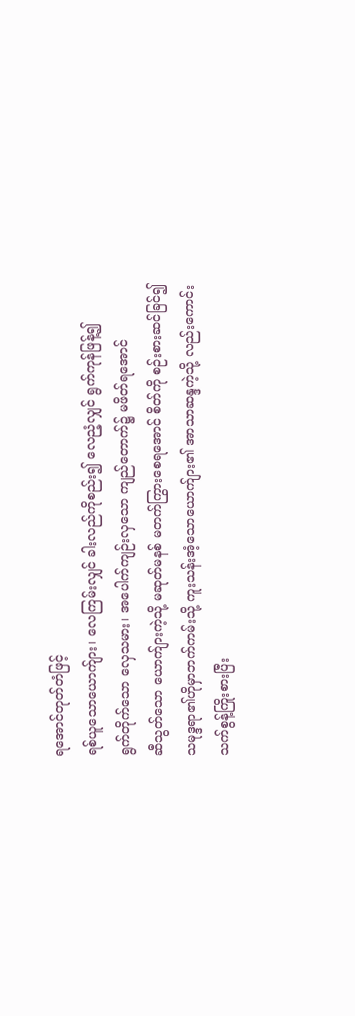ရအောင်တုတ်တံဖြင့်
ရစ်ယူသောယောက်ျား၊ လေကြမ်းလျှင် ခါးလည်ကိုစည်း၍ လေညံ့လျှင် ရွက်ကုန်ဖြန့်၍
ရွက်တိုက်သော လှေသမား၊ အပေါက်ကျဉ်းလှသော ကျည်တောက်၌ မဖိတ်ရအောင်
ဆီသွတ်သော ယောက်ျားကဲ့သို့ မဆုတ်မနစ် မတက်ကြွားစေရအောင် စိတ်ကို စဉ်းစားဆင်ခြင်၍
သမုဒ္ဒရာ၏ဟိုမှာဘက်ကမ်းသို့ ကူးသန်းအံ့သောယောက်ျား၏ အာသာဆန္ဒကဲ့သို့ လည်းကောင်း
သက်စွန့်ကြိုးစားပြီး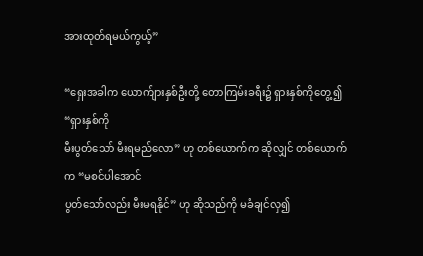အားထုတ်ရမယ်ကွယ့်”

“ရှေးအခါက ယောက်ျားနှစ်ဦးတို့ တောကြမ်းခရီး၌ ရှားနှစ်ကိုတွေ့၍ “ရှားနှစ်ကို
မီးပွတ်သော် မီးရမည်လော” ဟု တစ်ယောက်က ဆိုလျှင် တစ်ယောက်က “မစင်ပါအောင်
ပွတ်သော်လည်း မီးမရနိုင်” ဟု ဆိုသည်ကို မခံချင်လှ၍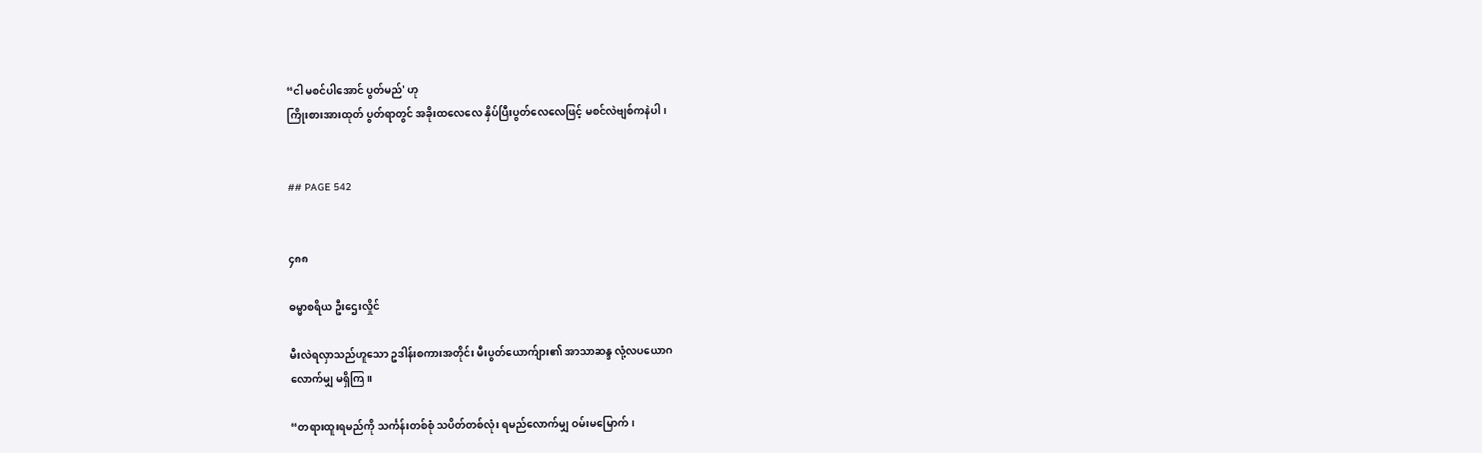“ငါ မစင်ပါအောင် ပွတ်မည်' ဟု
ကြိုးစားအားထုတ် ပွတ်ရာတွင် အခိုးထလေလေ နှိပ်ပြီးပွတ်လေလေဖြင့် မစင်လဲဗျစ်ကနဲပါ၊


## PAGE 542


၄၈၈

ဓမ္မာစရိယ ဦးဌေးလှိုင်

မီးလဲရလှာသည်ဟူသော ဥဒါန်းစကားအတိုင်း မီးပွတ်ယောက်ျား၏ အာသာဆန္ဒ လုံ့လပယောဂ
လောက်မျှ မရှိကြ။

“တရားထူးရမည်ကို သင်္ကန်းတစ်စုံ သပိတ်တစ်လုံး ရမည်လောက်မျှ ဝမ်းမမြောက်၊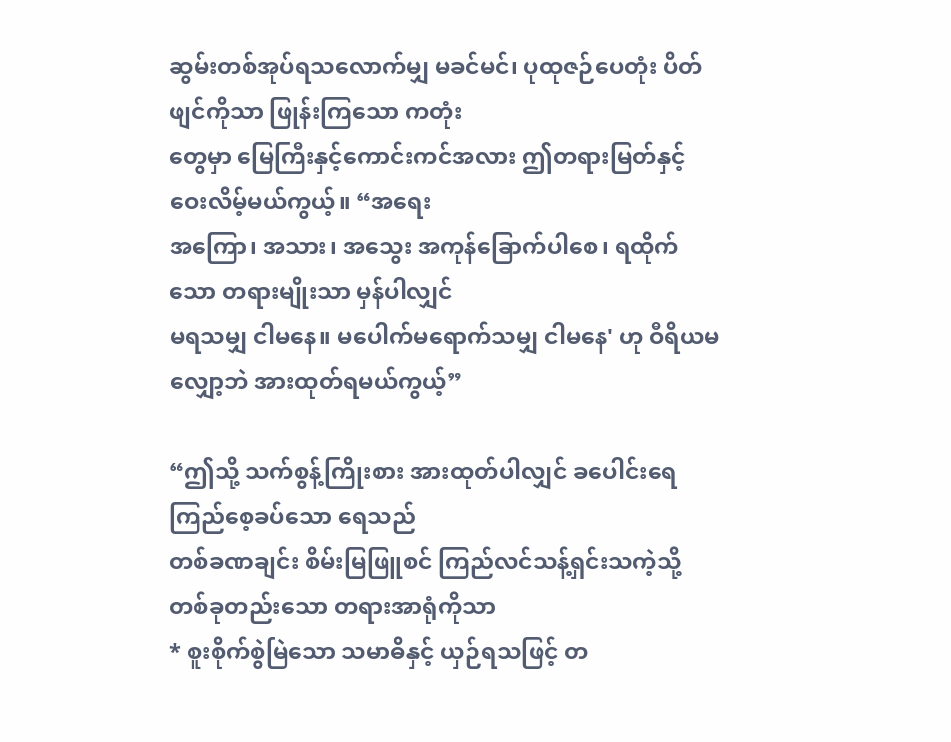ဆွမ်းတစ်အုပ်ရသလောက်မျှ မခင်မင်၊ ပုထုဇဉ်ပေတုံး ပိတ်ဖျင်ကိုသာ ဖြုန်းကြသော ကတုံး
တွေမှာ မြေကြီးနှင့်ကောင်းကင်အလား ဤတရားမြတ်နှင့် ဝေးလိမ့်မယ်ကွယ့်။ “အရေး
အကြော၊ အသား၊ အသွေး အကုန်ခြောက်ပါစေ၊ ရထိုက်သော တရားမျိုးသာ မှန်ပါလျှင်
မရသမျှ ငါမနေ။ မပေါက်မရောက်သမျှ ငါမနေ' ဟု ဝီရိယမလျှော့ဘဲ အားထုတ်ရမယ်ကွယ့်”

“ဤသို့ သက်စွန့်ကြိုးစား အားထုတ်ပါလျှင် ခပေါင်းရေကြည်စေ့ခပ်သော ရေသည်
တစ်ခဏချင်း စိမ်းမြဖြူစင် ကြည်လင်သန့်ရှင်းသကဲ့သို့ တစ်ခုတည်းသော တရားအာရုံကိုသာ
* စူးစိုက်စွဲမြဲသော သမာဓိနှင့် ယှဉ်ရသဖြင့် တ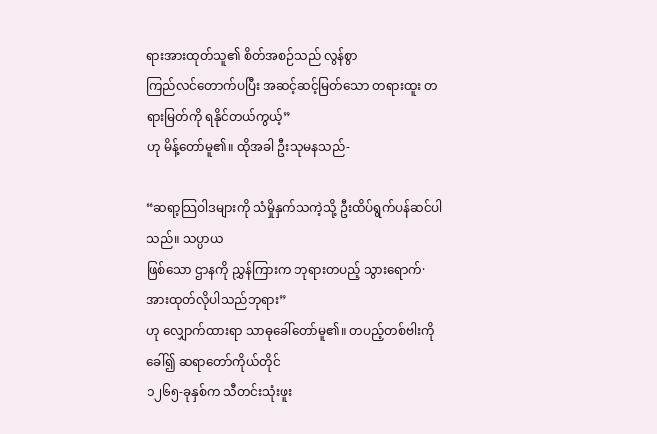ရားအားထုတ်သူ၏ စိတ်အစဉ်သည် လွန်စွာ
ကြည်လင်တောက်ပပြီး အဆင့်ဆင့်မြတ်သော တရားထူး တရားမြတ်ကို ရနိုင်တယ်ကွယ့်”
ဟု မိန့်တော်မူ၏။ ထိုအခါ ဦးသုမနသည်-

“ဆရာ့သြဝါဒများကို သံမှိုနှက်သကဲ့သို့ ဦးထိပ်ရွက်ပန်ဆင်ပါသည်။ သပ္ပာယ
ဖြစ်သော ဌာနကို ညွှန်ကြားက ဘုရားတပည့် သွားရောက်· အားထုတ်လိုပါသည်ဘုရား”
ဟု လျှောက်ထားရာ သာဓုခေါ်တော်မူ၏။ တပည့်တစ်ဗါးကို ခေါ်၍ ဆရာတော်ကိုယ်တိုင်
၁၂၆၅-ခုနှစ်က သီတင်းသုံးဖူး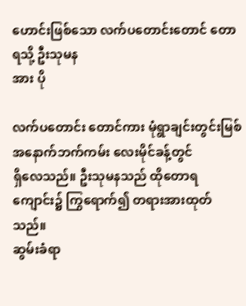ဟောင်းဖြစ်သော လက်ပတောင်းတောင် တောရသို့ ဦးသုမန
အား ပို

လက်ပတောင်း တောင်ကား မုံရွာချင်းတွင်းမြစ် အနောက်ဘက်ကမ်း လေးမိုင်ခန့်တွင်
ရှိလေသည်။ ဦးသုမနသည် ထိုတောရကျောင်း၌ ကြွရောက်၍ တရားအားထုတ်သည်။
ဆွမ်းခံရာ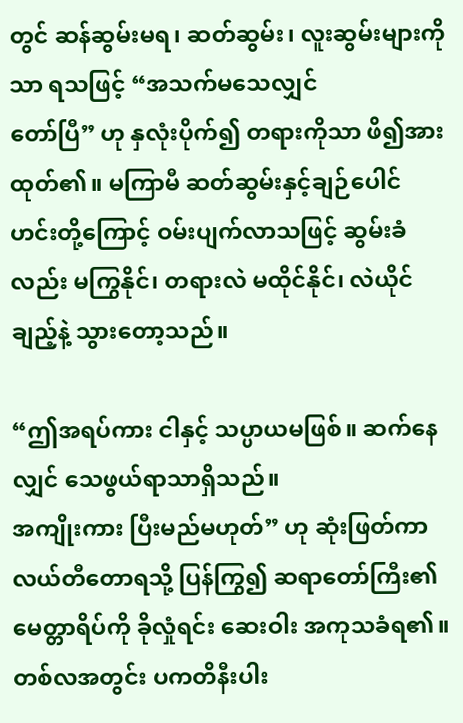တွင် ဆန်ဆွမ်းမရ၊ ဆတ်ဆွမ်း၊ လူးဆွမ်းများကိုသာ ရသဖြင့် “အသက်မသေလျှင်
တော်ပြီ” ဟု နှလုံးပိုက်၍ တရားကိုသာ ဖိ၍အားထုတ်၏။ မကြာမီ ဆတ်ဆွမ်းနှင့်ချဉ်ပေါင်
ဟင်းတို့ကြောင့် ဝမ်းပျက်လာသဖြင့် ဆွမ်းခံလည်း မကြွနိုင်၊ တရားလဲ မထိုင်နိုင်၊ လဲယိုင်
ချည့်နဲ့ သွားတော့သည်။

“ဤအရပ်ကား ငါနှင့် သပ္ပာယမဖြစ်။ ဆက်နေလျှင် သေဖွယ်ရာသာရှိသည်။
အကျိုးကား ပြီးမည်မဟုတ်” ဟု ဆုံးဖြတ်ကာ လယ်တီတောရသို့ ပြန်ကြွ၍ ဆရာတော်ကြီး၏
မေတ္တာရိပ်ကို ခိုလှုံရင်း ဆေးဝါး အကုသခံရ၏။ တစ်လအတွင်း ပကတိနီးပါး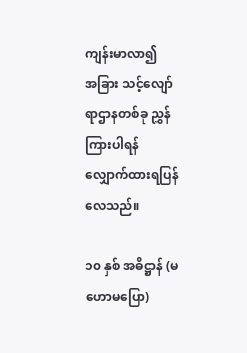ကျန်းမာလာ၍
အခြား သင့်လျော်ရာဌာနတစ်ခု ညွှန်ကြားပါရန် လျှောက်ထားရပြန်လေသည်။

၁၀ နှစ် အဓိဋ္ဌာန် (မဟောမပြော)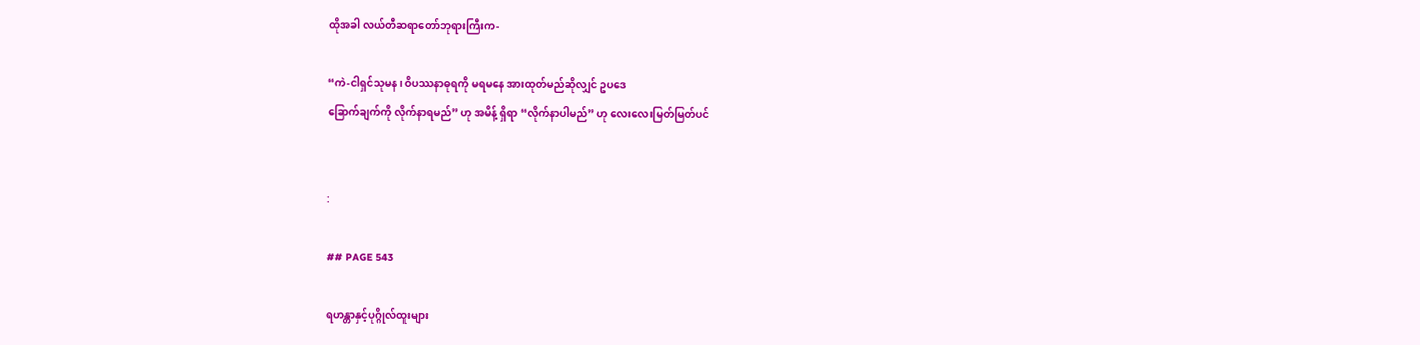ထိုအခါ လယ်တီဆရာတော်ဘုရားကြီးက-

“ကဲ-ငါရှင်သုမန၊ ဝိပဿနာဓုရကို မရမနေ အားထုတ်မည်ဆိုလျှင် ဥပဒေ
ခြောက်ချက်ကို လိုက်နာရမည်” ဟု အမိန့် ရှိရာ “လိုက်နာပါမည်” ဟု လေးလေးမြတ်မြတ်ပင်


:

## PAGE 543

ရဟန္တာနှင့်ပုဂ္ဂိုလ်ထူးများ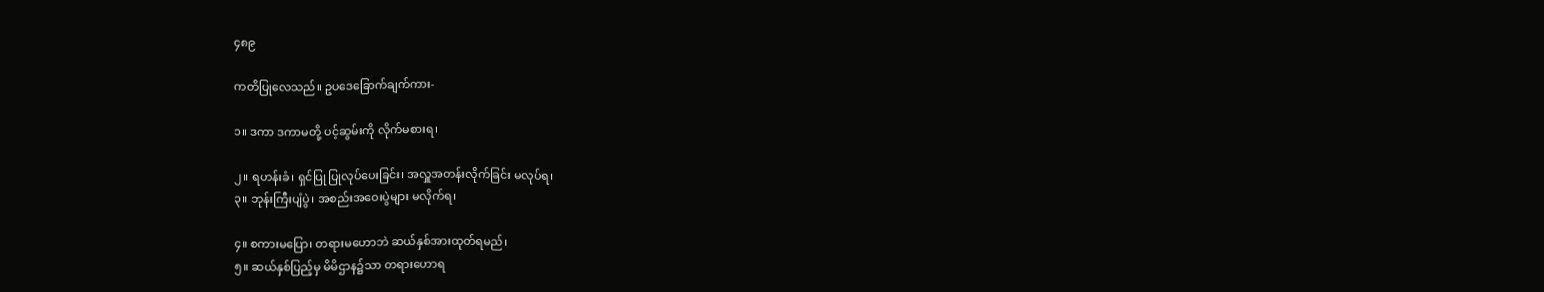၄၈၉

ကတိပြုလေသည်။ ဥပဒေခြောက်ချက်ကား-

၁။ ဒကာ ဒကာမတို့ ပင့်ဆွမ်းကို လိုက်မစားရ၊

၂။ ရဟန်းခံ၊ ရှင်ပြု ပြုလုပ်ပေးခြင်း၊ အလှူအတန်းလိုက်ခြင်း မလုပ်ရ၊
၃။ ဘုန်းကြီးပျံပွဲ၊ အစည်းအဝေးပွဲများ မလိုက်ရ၊

၄။ စကားမပြော၊ တရားမဟောဘဲ ဆယ်နှစ်အားထုတ်ရမည်၊
၅။ ဆယ်နှစ်ပြည့်မှ မိမိဌာန၌သာ တရားဟောရ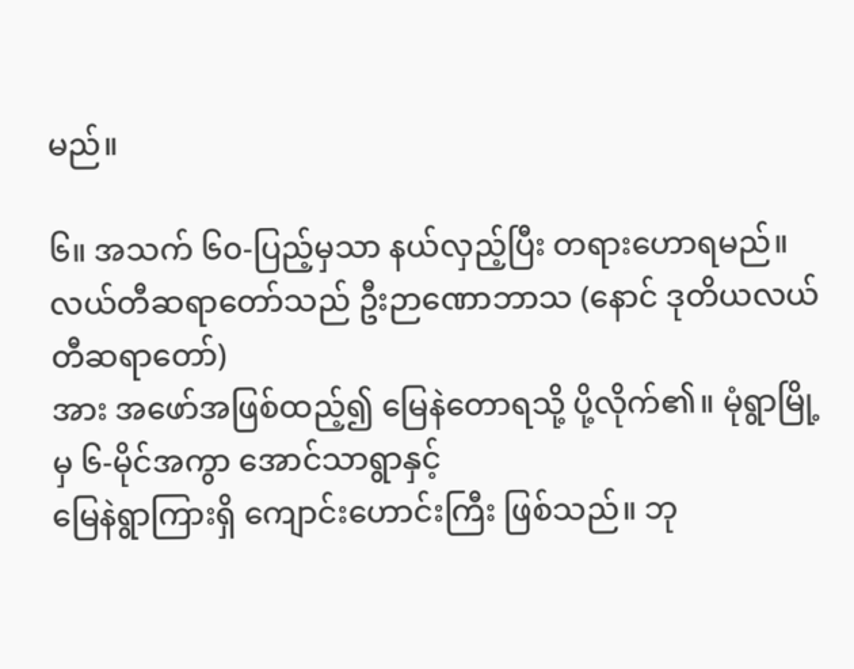မည်။

၆။ အသက် ၆၀-ပြည့်မှသာ နယ်လှည့်ပြီး တရားဟောရမည်။
လယ်တီဆရာတော်သည် ဦးဉာဏောဘာသ (နောင် ဒုတိယလယ်တီဆရာတော်)
အား အဖော်အဖြစ်ထည့်၍ မြေနဲတောရသို့ ပို့လိုက်၏။ မုံရွာမြို့မှ ၆-မိုင်အကွာ အောင်သာရွာနှင့်
မြေနဲရွာကြားရှိ ကျောင်းဟောင်းကြီး ဖြစ်သည်။ ဘု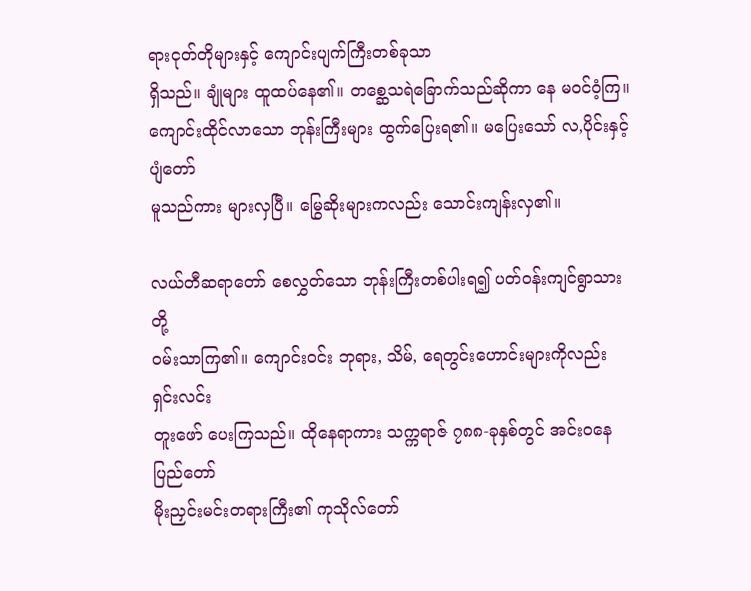ရားငုတ်တိုများနှင့် ကျောင်းပျက်ကြီးတစ်ခုသာ
ရှိသည်။ ချုံများ ထူထပ်နေ၏။ တစ္ဆေသရဲခြောက်သည်ဆိုကာ နေ မဝင်ဝံ့ကြ။
ကျောင်းထိုင်လာသော ဘုန်းကြီးများ ထွက်ပြေးရ၏။ မပြေးသော် လ,ပိုင်းနှင့် ပျံတော်
မူသည်ကား များလှပြီ။ မြွေဆိုးများကလည်း သောင်းကျန်းလှ၏။

လယ်တီဆရာတော် စေလွှတ်သော ဘုန်းကြီးတစ်ပါးရ၍ ပတ်ဝန်းကျင်ရွာသားတို့
ဝမ်းသာကြ၏။ ကျောင်းဝင်း ဘုရား, သိမ်, ရေတွင်းဟောင်းများကိုလည်း ရှင်းလင်း
တူးဖော် ပေးကြသည်။ ထိုနေရာကား သက္ကရာဇ် ၇၈၈-ခုနှစ်တွင် အင်းဝနေပြည်တော်
မိုးညှင်းမင်းတရားကြီး၏ ကုသိုလ်တော်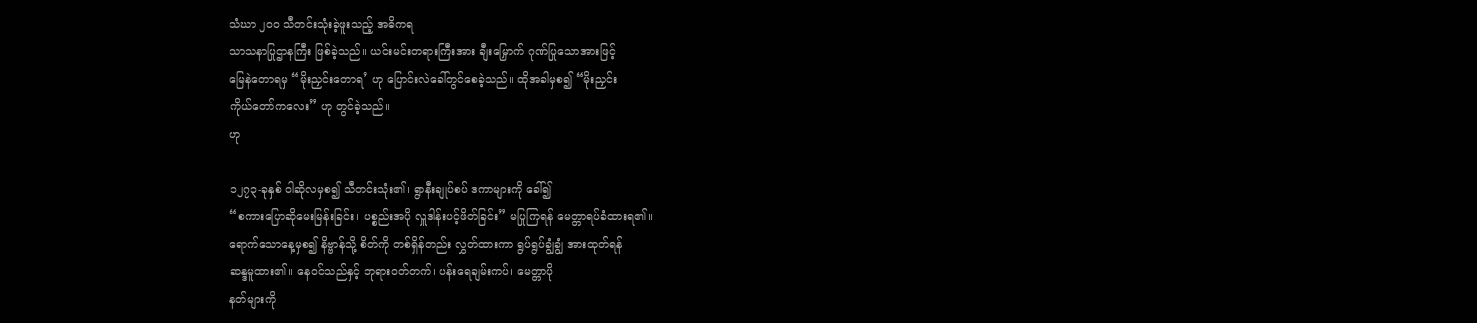သံဃာ ၂၀၀ သီတင်းသုံးခဲ့ဖူးသည့် အဓိကရ
သာသနာပြုဌာနကြီး ဖြစ်ခဲ့သည်။ ယင်းမင်းတရားကြီးအား ချီးမြှောက် ဂုဏ်ပြုသောအားဖြင့်
မြေနဲတောရမှ “မိုးညှင်းတောရ’ ဟု ပြောင်းလဲခေါ်တွင်စေခဲ့သည်။ ထိုအခါမှစ၍ “မိုးညှင်း
ကိုယ်တော်ကလေး” ဟု တွင်ခဲ့သည်။
ဟု

၁၂၇၃-ခုနှစ် ဝါဆိုလမှစ၍ သီတင်းသုံး၏၊ ရွာနီးချုပ်စပ် ဒကာများကို ခေါ်၍
“စကားပြောဆိုမေးမြန်းခြင်း၊ ပစ္စည်းအပို လှူဒါန်းပင့်ဖိတ်ခြင်း” မပြုကြရန် မေတ္တာရပ်ခံထားရ၏။
ရောက်သောနေ့မှစ၍ နိဗ္ဗာန်သို့ စိတ်ကို တစ်ရှိန်တည်း လွှတ်ထားကာ ရွပ်ရွပ်ချွံချွံ အားထုတ်ရန်
ဆန္ဒမူထား၏။ နေဝင်သည်နှင့် ဘုရားဝတ်တက်၊ ပန်းရေချမ်းကပ်၊ မေတ္တာပို
နတ်များကို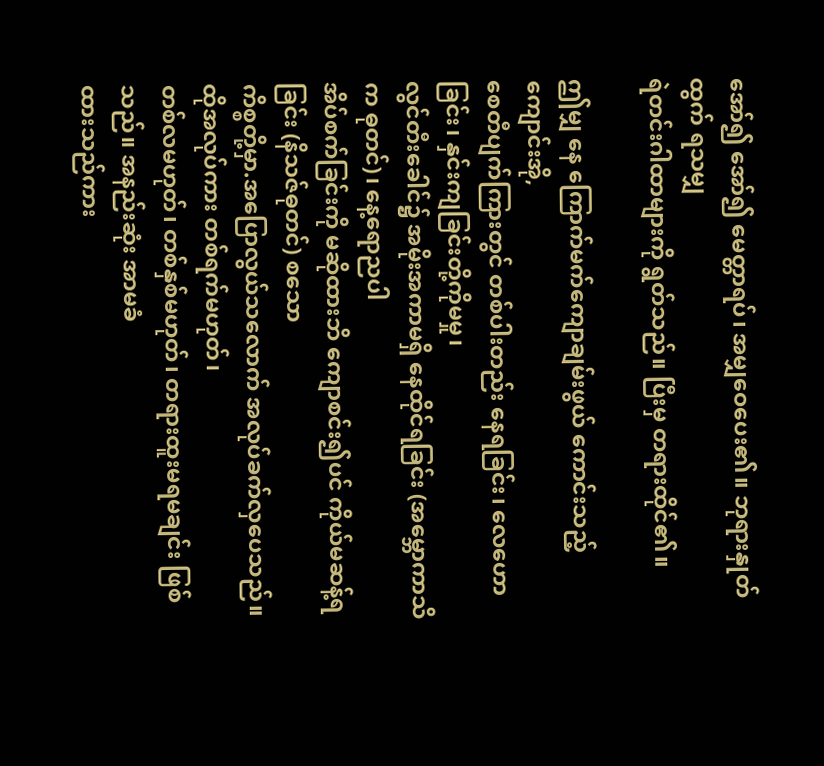အော်၍ အော်၍ မေတ္တာရပ်၊ အမျှဝေပေး၏။ ဘုရားနှုတ်ထွက် ရသမျှ
ရဲတင်းဂါထာများကို ရွတ်သည်။ ပြီးမှ တရားထိုင်၏။

ဤမျှ နေ ကြောက်မက်ကျောချမ်းဖွယ် ကောင်းသည့် ကျောင်းအို,
စေတီပျက်ကြားတွင် တစ်ပါးတည်း နေရခြင်း၊ လေဟောခြင်း၊ နှင်းကျခြင်းတို့ကိုမမှု၊
လွင်တီးခေါင်၌ အမိုးအကာမရှိ နေထိုင်ရခြင်း (အမ္ဘောကာသိက ဓုတင်)၊ နေ့ရောညပါ
အိပ်စက်ခြင်းကို မဆိုထားဘိ ကျောစင်း၍ပင် ကိုယ်မဆန့်ရခြင်း (နိသဇ်ဓုတင်) စသော
ကိစ္စတို့မှာ.အပြောလွယ်သလောက် အလုပ်ခက်လှပေသည်။ ထိုအလုပ်ကား တစ်ရက်မဟုတ်၊
တစ်လမဟုတ်၊ တစ်နှစ်မဟုတ်၊ တရားထူးမရမချင်း ဖြစ်သည်။ အနည်းဆုံး အာမခံ
ထားသည်ကား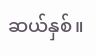ဆယ်နှစ်။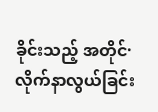ခိုင်းသည့် အတိုင်· လိုက်နာလွယ်ခြင်း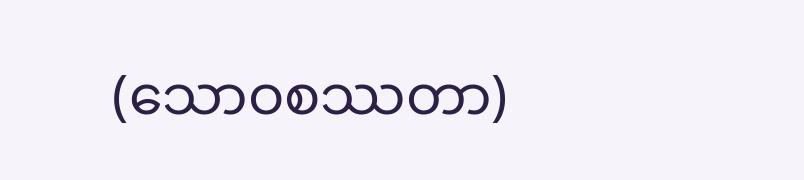(သောဝစဿတာ)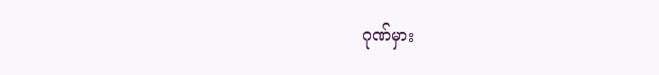ဂုဏ်မှား